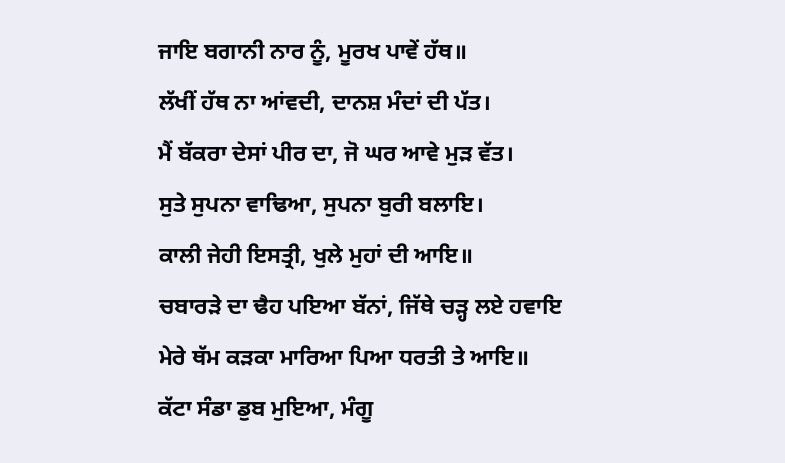ਜਾਇ ਬਗਾਨੀ ਨਾਰ ਨੂੰ, ਮੂਰਖ ਪਾਵੇਂ ਹੱਥ॥
ਲੱਖੀਂ ਹੱਥ ਨਾ ਆਂਵਦੀ, ਦਾਨਸ਼ ਮੰਦਾਂ ਦੀ ਪੱਤ।
ਮੈਂ ਬੱਕਰਾ ਦੇਸਾਂ ਪੀਰ ਦਾ, ਜੋ ਘਰ ਆਵੇ ਮੁੜ ਵੱਤ।
ਸੁਤੇ ਸੁਪਨਾ ਵਾਢਿਆ, ਸੁਪਨਾ ਬੁਰੀ ਬਲਾਇ।
ਕਾਲੀ ਜੇਹੀ ਇਸਤ੍ਰੀ, ਖੁਲੇ ਮੁਹਾਂ ਦੀ ਆਇ॥
ਚਬਾਰੜੇ ਦਾ ਢੈਹ ਪਇਆ ਬੱਨਾਂ, ਜਿੱਥੇ ਚੜ੍ਹ ਲਏ ਹਵਾਇ
ਮੇਰੇ ਥੱਮ ਕੜਕਾ ਮਾਰਿਆ ਪਿਆ ਧਰਤੀ ਤੇ ਆਇ॥
ਕੱਟਾ ਸੰਡਾ ਡੁਬ ਮੁਇਆ, ਮੰਗੂ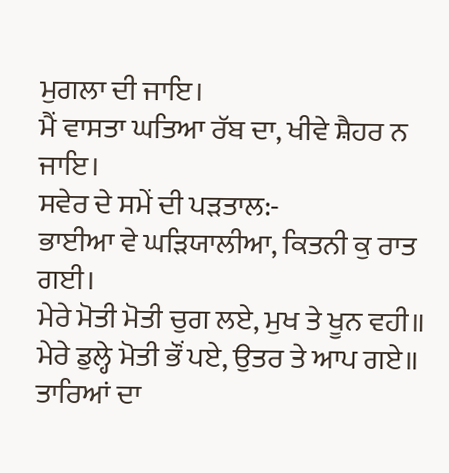ਮੁਗਲਾ ਦੀ ਜਾਇ।
ਮੈਂ ਵਾਸਤਾ ਘਤਿਆ ਰੱਬ ਦਾ, ਖੀਵੇ ਸ਼ੈਹਰ ਨ ਜਾਇ।
ਸਵੇਰ ਦੇ ਸਮੇਂ ਦੀ ਪੜਤਾਲ:-
ਭਾਈਆ ਵੇ ਘੜਿਯਾਲੀਆ, ਕਿਤਨੀ ਕੁ ਰਾਤ ਗਈ।
ਮੇਰੇ ਮੋਤੀ ਮੋਤੀ ਚੁਗ ਲਏ, ਮੁਖ ਤੇ ਖੂਨ ਵਹੀ॥
ਮੇਰੇ ਡੁਲ੍ਹੇ ਮੋਤੀ ਭੌਂ ਪਏ, ਉਤਰ ਤੇ ਆਪ ਗਏ॥
ਤਾਰਿਆਂ ਦਾ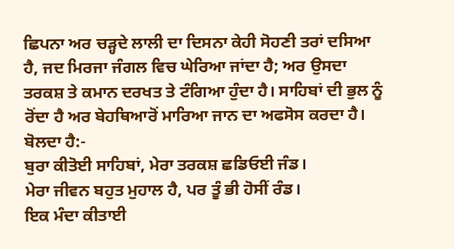ਛਿਪਨਾ ਅਰ ਚੜ੍ਹਦੇ ਲਾਲੀ ਦਾ ਦਿਸਨਾ ਕੇਹੀ ਸੋਹਣੀ ਤਰਾਂ ਦਸਿਆ ਹੈ, ਜਦ ਮਿਰਜਾ ਜੰਗਲ ਵਿਚ ਘੇਰਿਆ ਜਾਂਦਾ ਹੈ; ਅਰ ਉਸਦਾ ਤਰਕਸ਼ ਤੇ ਕਮਾਨ ਦਰਖਤ ਤੇ ਟੰਗਿਆ ਹੁੰਦਾ ਹੈ। ਸਾਹਿਬਾਂ ਦੀ ਭੁਲ ਨੂੰ ਰੋਂਦਾ ਹੈ ਅਰ ਬੇਹਥਿਆਰੋਂ ਮਾਰਿਆ ਜਾਨ ਦਾ ਅਫਸੋਸ ਕਰਦਾ ਹੈ। ਬੋਲਦਾ ਹੈ:-
ਬੁਰਾ ਕੀਤੋਈ ਸਾਹਿਬਾਂ, ਮੇਰਾ ਤਰਕਸ਼ ਛਡਿਓਈ ਜੰਡ।
ਮੇਰਾ ਜੀਵਨ ਬਹੁਤ ਮੁਹਾਲ ਹੈ, ਪਰ ਤੂੰ ਭੀ ਹੋਸੀਂ ਰੰਡ।
ਇਕ ਮੰਦਾ ਕੀਤਾਈ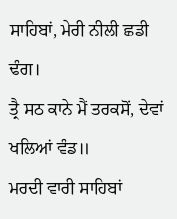ਸਾਹਿਬਾਂ, ਮੇਰੀ ਨੀਲੀ ਛਡੀ ਢੰਗ।
ਤ੍ਰੈ ਸਠ ਕਾਨੇ ਮੈਂ ਤਰਕਸੋਂ, ਦੇਵਾਂ ਖਲਿਆਂ ਵੰਡ॥
ਮਰਦੀ ਵਾਰੀ ਸਾਹਿਬਾਂ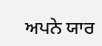ਅਪਨੇ ਯਾਰ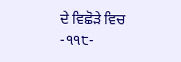ਦੇ ਵਿਛੋੜੇ ਵਿਚ
-੧੧੮-